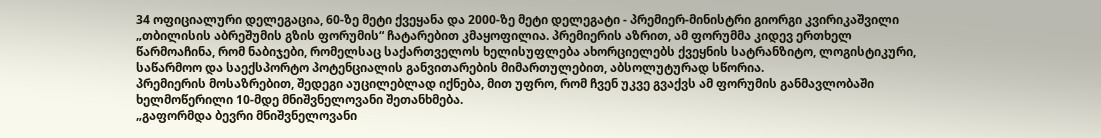34 ოფიციალური დელეგაცია, 60-ზე მეტი ქვეყანა და 2000-ზე მეტი დელეგატი - პრემიერ-მინისტრი გიორგი კვირიკაშვილი „თბილისის აბრეშუმის გზის ფორუმის“ ჩატარებით კმაყოფილია. პრემიერის აზრით, ამ ფორუმმა კიდევ ერთხელ წარმოაჩინა, რომ ნაბიჯები, რომელსაც საქართველოს ხელისუფლება ახორციელებს ქვეყნის სატრანზიტო, ლოგისტიკური, საწარმოო და საექსპორტო პოტენციალის განვითარების მიმართულებით, აბსოლუტურად სწორია.
პრემიერის მოსაზრებით, შედეგი აუცილებლად იქნება, მით უფრო, რომ ჩვენ უკვე გვაქვს ამ ფორუმის განმავლობაში ხელმოწერილი 10-მდე მნიშვნელოვანი შეთანხმება.
„გაფორმდა ბევრი მნიშვნელოვანი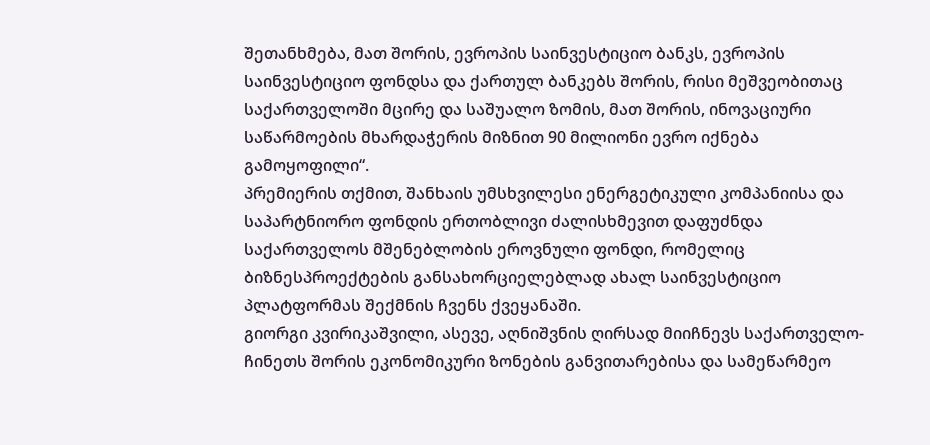შეთანხმება, მათ შორის, ევროპის საინვესტიციო ბანკს, ევროპის საინვესტიციო ფონდსა და ქართულ ბანკებს შორის, რისი მეშვეობითაც საქართველოში მცირე და საშუალო ზომის, მათ შორის, ინოვაციური საწარმოების მხარდაჭერის მიზნით 90 მილიონი ევრო იქნება გამოყოფილი“.
პრემიერის თქმით, შანხაის უმსხვილესი ენერგეტიკული კომპანიისა და საპარტნიორო ფონდის ერთობლივი ძალისხმევით დაფუძნდა საქართველოს მშენებლობის ეროვნული ფონდი, რომელიც ბიზნესპროექტების განსახორციელებლად ახალ საინვესტიციო პლატფორმას შექმნის ჩვენს ქვეყანაში.
გიორგი კვირიკაშვილი, ასევე, აღნიშვნის ღირსად მიიჩნევს საქართველო-ჩინეთს შორის ეკონომიკური ზონების განვითარებისა და სამეწარმეო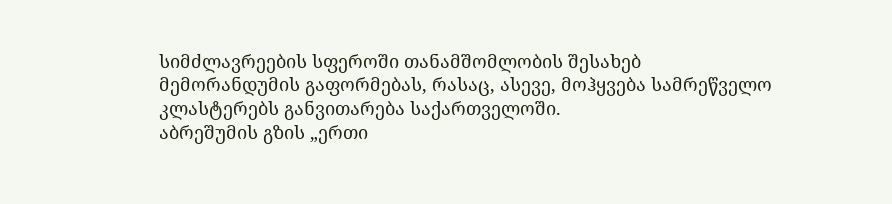სიმძლავრეების სფეროში თანამშომლობის შესახებ მემორანდუმის გაფორმებას, რასაც, ასევე, მოჰყვება სამრეწველო კლასტერებს განვითარება საქართველოში.
აბრეშუმის გზის „ერთი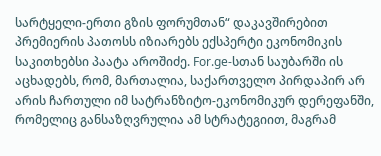სარტყელი-ერთი გზის ფორუმთან“ დაკავშირებით პრემიერის პათოსს იზიარებს ექსპერტი ეკონომიკის საკითხებსი პაატა აროშიძე. For.ge-სთან საუბარში ის აცხადებს, რომ, მართალია, საქართველო პირდაპირ არ არის ჩართული იმ სატრანზიტო-ეკონომიკურ დერეფანში, რომელიც განსაზღვრულია ამ სტრატეგიით, მაგრამ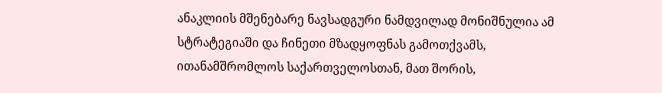ანაკლიის მშენებარე ნავსადგური ნამდვილად მონიშნულია ამ სტრატეგიაში და ჩინეთი მზადყოფნას გამოთქვამს, ითანამშრომლოს საქართველოსთან, მათ შორის,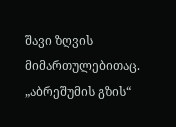შავი ზღვის მიმართულებითაც. „აბრეშუმის გზის“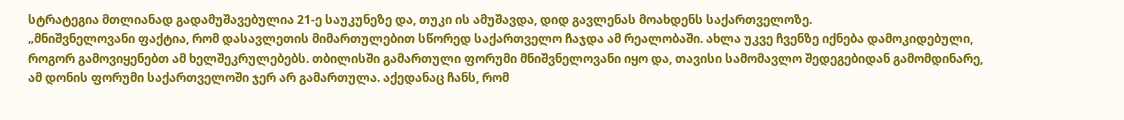სტრატეგია მთლიანად გადამუშავებულია 21-ე საუკუნეზე და, თუკი ის ამუშავდა, დიდ გავლენას მოახდენს საქართველოზე.
„მნიშვნელოვანი ფაქტია, რომ დასავლეთის მიმართულებით სწორედ საქართველო ჩაჯდა ამ რეალობაში. ახლა უკვე ჩვენზე იქნება დამოკიდებული, როგორ გამოვიყენებთ ამ ხელშეკრულებებს. თბილისში გამართული ფორუმი მნიშვნელოვანი იყო და, თავისი სამომავლო შედეგებიდან გამომდინარე, ამ დონის ფორუმი საქართველოში ჯერ არ გამართულა. აქედანაც ჩანს, რომ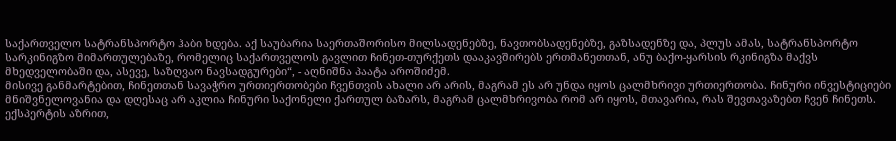საქართველო სატრანსპორტო ჰაბი ხდება. აქ საუბარია საერთაშორისო მილსადენებზე, ნავთობსადენებზე, გაზსადენზე და, პლუს ამას, სატრანსპორტო სარკინიგზო მიმართულებაზე, რომელიც საქართველოს გავლით ჩინეთ-თურქეთს დააკავშირებს ერთმანეთთან, ანუ ბაქო-ყარსის რკინიგზა მაქვს მხედველობაში და, ასევე, საზღვაო ნავსადგურები“, - აღნიშნა პაატა აროშიძემ.
მისივე განმარტებით, ჩინეთთან სავაჭრო ურთიერთობები ჩვენთვის ახალი არ არის, მაგრამ ეს არ უნდა იყოს ცალმხრივი ურთიერთობა. ჩინური ინვესტიციები მნიშვნელოვანია და დღესაც არ აკლია ჩინური საქონელი ქართულ ბაზარს, მაგრამ ცალმხრივობა რომ არ იყოს, მთავარია, რას შევთავაზებთ ჩვენ ჩინეთს. ექსპერტის აზრით,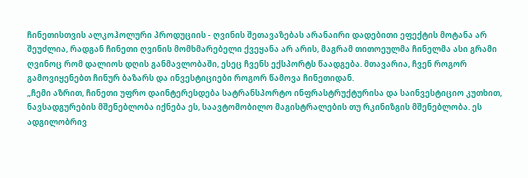ჩინეთისთვის ალკოჰოლური პროდუციის - ღვინის შეთავაზებას არანაირი დადებითი ეფექტის მოტანა არ შეუძლია, რადგან ჩინეთი ღვინის მომხმარებელი ქვეყანა არ არის, მაგრამ თითოეულმა ჩინელმა ასი გრამი ღვინოც რომ დალიოს დღის განმავლობაში, ესეც ჩვენს ექსპორტს წაადგება. მთავარია, ჩვენ როგორ გამოვიყენებთ ჩინურ ბაზარს და ინვესტიციები როგორ წამოვა ჩინეთიდან.
„ჩემი აზრით, ჩინეთი უფრო დაინტერესდება სატრანსპორტო ინფრასტრუქტურისა და საინვესტიციო კუთხით, ნავსადგურების მშენებლობა იქნება ეს, საავტომობილო მაგისტრალების თუ რკინიზგის მშენებლობა. ეს ადგილობრივ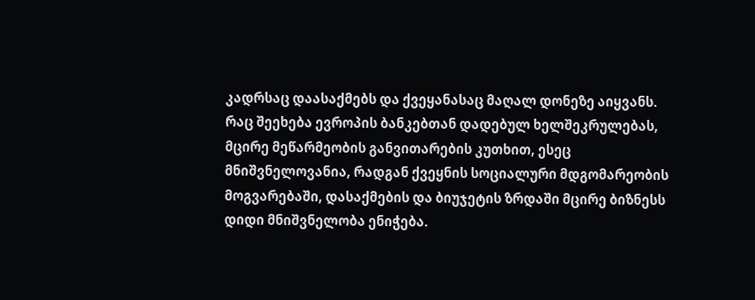კადრსაც დაასაქმებს და ქვეყანასაც მაღალ დონეზე აიყვანს. რაც შეეხება ევროპის ბანკებთან დადებულ ხელშეკრულებას, მცირე მეწარმეობის განვითარების კუთხით, ესეც მნიშვნელოვანია, რადგან ქვეყნის სოციალური მდგომარეობის მოგვარებაში, დასაქმების და ბიუჯეტის ზრდაში მცირე ბიზნესს დიდი მნიშვნელობა ენიჭება.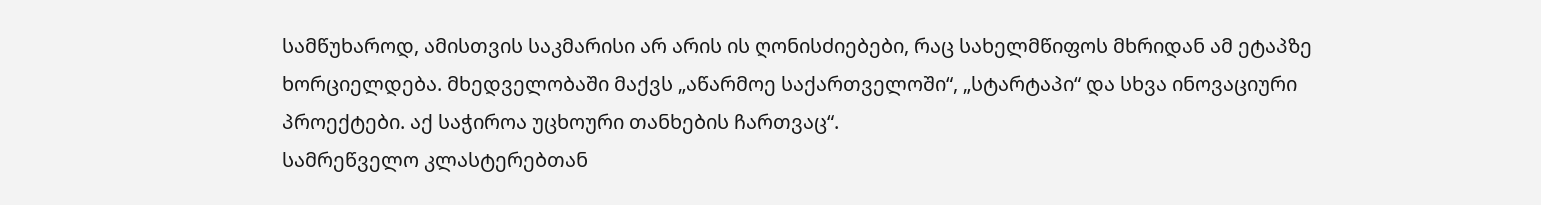სამწუხაროდ, ამისთვის საკმარისი არ არის ის ღონისძიებები, რაც სახელმწიფოს მხრიდან ამ ეტაპზე ხორციელდება. მხედველობაში მაქვს „აწარმოე საქართველოში“, „სტარტაპი“ და სხვა ინოვაციური პროექტები. აქ საჭიროა უცხოური თანხების ჩართვაც“.
სამრეწველო კლასტერებთან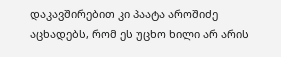დაკავშირებით კი პაატა აროშიძე აცხადებს, რომ ეს უცხო ხილი არ არის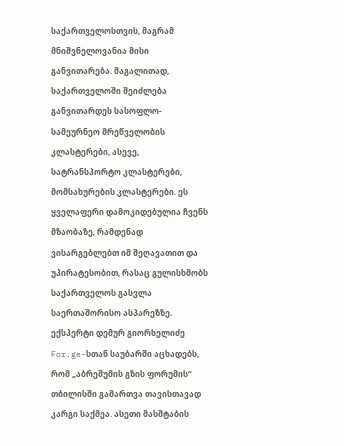საქართველოსთვის, მაგრამ მნიშვნელოვანია მისი განვითარება. მაგალითად, საქართველოში შეიძლება განვითარდეს სასოფლო-სამეურნეო მრეწველობის კლასტერები, ასევე, სატრანსპორტო კლასტერები, მომსახურების კლასტერები. ეს ყველაფერი დამოკიდებულია ჩვენს მზაობაზე, რამდენად ვისარგებლებთ იმ შეღავათით და უპირატესობით, რასაც გულისხმობს საქართველოს გასვლა საერთაშორისო ასპარეზზე.
ექსპერტი დემურ გიორხელიძე For.ge-სთან საუბარში აცხადებს, რომ „აბრეშუმის გზის ფორუმის“ თბილისში გამართვა თავისთავად კარგი საქმეა. ასეთი მასშტაბის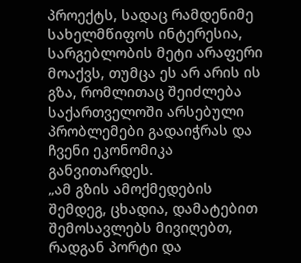პროექტს, სადაც რამდენიმე სახელმწიფოს ინტერესია, სარგებლობის მეტი არაფერი მოაქვს, თუმცა ეს არ არის ის გზა, რომლითაც შეიძლება საქართველოში არსებული პრობლემები გადაიჭრას და ჩვენი ეკონომიკა განვითარდეს.
„ამ გზის ამოქმედების შემდეგ, ცხადია, დამატებით შემოსავლებს მივიღებთ, რადგან პორტი და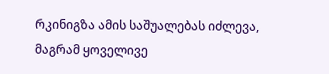რკინიგზა ამის საშუალებას იძლევა, მაგრამ ყოველივე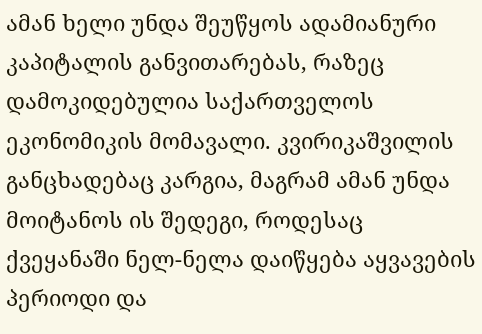ამან ხელი უნდა შეუწყოს ადამიანური კაპიტალის განვითარებას, რაზეც დამოკიდებულია საქართველოს ეკონომიკის მომავალი. კვირიკაშვილის განცხადებაც კარგია, მაგრამ ამან უნდა მოიტანოს ის შედეგი, როდესაც ქვეყანაში ნელ-ნელა დაიწყება აყვავების პერიოდი და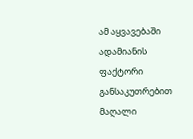ამ აყვავებაში ადამიანის ფაქტორი განსაკუთრებით მაღალი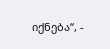იქნება“, -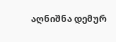აღნიშნა დემურ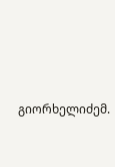გიორხელიძემ.